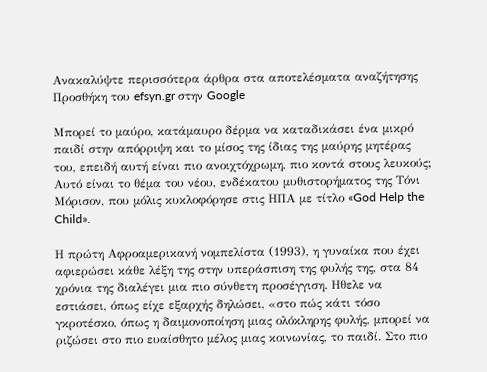Ανακαλύψτε περισσότερα άρθρα στα αποτελέσματα αναζήτησης
Προσθήκη του efsyn.gr στην Google

Μπορεί το μαύρο, κατάμαυρο δέρμα να καταδικάσει ένα μικρό παιδί στην απόρριψη και το μίσος της ίδιας της μαύρης μητέρας του, επειδή αυτή είναι πιο ανοιχτόχρωμη, πιο κοντά στους λευκούς; Αυτό είναι το θέμα του νέου, ενδέκατου μυθιστορήματος της Τόνι Μόρισον, που μόλις κυκλοφόρησε στις ΗΠΑ με τίτλο «God Help the Child».

Η πρώτη Αφροαμερικανή νομπελίστα (1993), η γυναίκα που έχει αφιερώσει κάθε λέξη της στην υπεράσπιση της φυλής της, στα 84 χρόνια της διαλέγει μια πιο σύνθετη προσέγγιση. Ηθελε να εστιάσει, όπως είχε εξαρχής δηλώσει, «στο πώς κάτι τόσο γκροτέσκο, όπως η δαιμονοποίηση μιας ολόκληρης φυλής, μπορεί να ριζώσει στο πιο ευαίσθητο μέλος μιας κοινωνίας, το παιδί. Στο πιο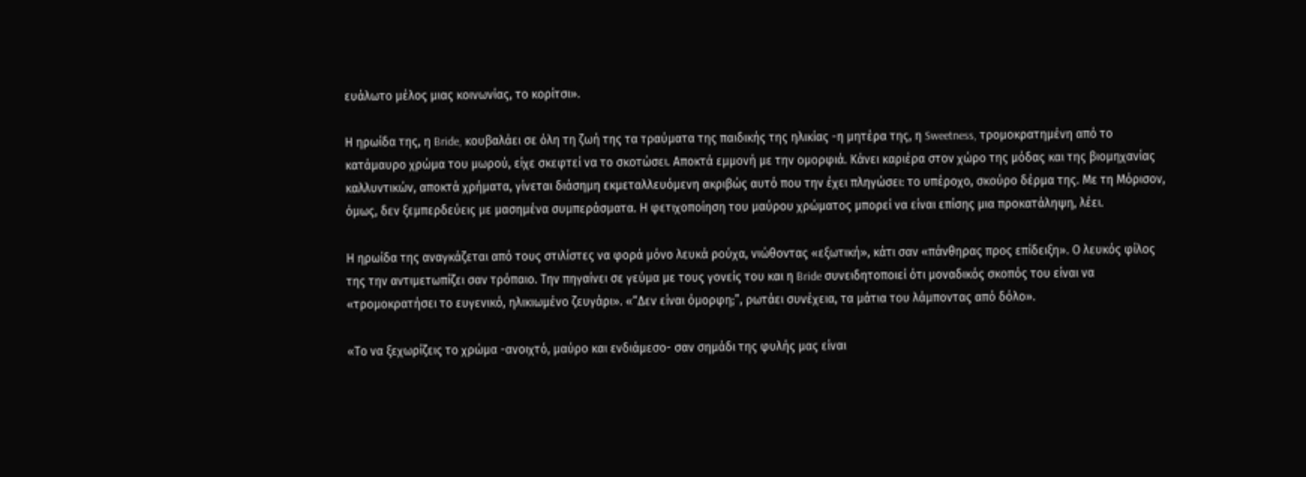ευάλωτο μέλος μιας κοινωνίας, το κορίτσι».

Η ηρωίδα της, η Bride, κουβαλάει σε όλη τη ζωή της τα τραύματα της παιδικής της ηλικίας -η μητέρα της, η Sweetness, τρομοκρατημένη από το κατάμαυρο χρώμα του μωρού, είχε σκεφτεί να το σκοτώσει. Αποκτά εμμονή με την ομορφιά. Κάνει καριέρα στον χώρο της μόδας και της βιομηχανίας καλλυντικών, αποκτά χρήματα, γίνεται διάσημη εκμεταλλευόμενη ακριβώς αυτό που την έχει πληγώσει: το υπέροχο, σκούρο δέρμα της. Με τη Μόρισον, όμως, δεν ξεμπερδεύεις με μασημένα συμπεράσματα. Η φετιχοποίηση του μαύρου χρώματος μπορεί να είναι επίσης μια προκατάληψη, λέει.

Η ηρωίδα της αναγκάζεται από τους στιλίστες να φορά μόνο λευκά ρούχα, νιώθοντας «εξωτική», κάτι σαν «πάνθηρας προς επίδειξη». Ο λευκός φίλος της την αντιμετωπίζει σαν τρόπαιο. Την πηγαίνει σε γεύμα με τους γονείς του και η Bride συνειδητοποιεί ότι μοναδικός σκοπός του είναι να «τρομοκρατήσει το ευγενικό, ηλικιωμένο ζευγάρι». «“Δεν είναι όμορφη;”, ρωτάει συνέχεια, τα μάτια του λάμποντας από δόλο».

«Το να ξεχωρίζεις το χρώμα -ανοιχτό, μαύρο και ενδιάμεσο- σαν σημάδι της φυλής μας είναι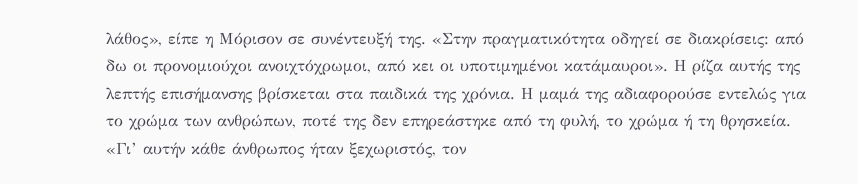λάθος», είπε η Μόρισον σε συνέντευξή της. «Στην πραγματικότητα οδηγεί σε διακρίσεις: από δω οι προνομιούχοι ανοιχτόχρωμοι, από κει οι υποτιμημένοι κατάμαυροι». Η ρίζα αυτής της λεπτής επισήμανσης βρίσκεται στα παιδικά της χρόνια. Η μαμά της αδιαφορούσε εντελώς για το χρώμα των ανθρώπων, ποτέ της δεν επηρεάστηκε από τη φυλή, το χρώμα ή τη θρησκεία. «Γι’ αυτήν κάθε άνθρωπος ήταν ξεχωριστός, τον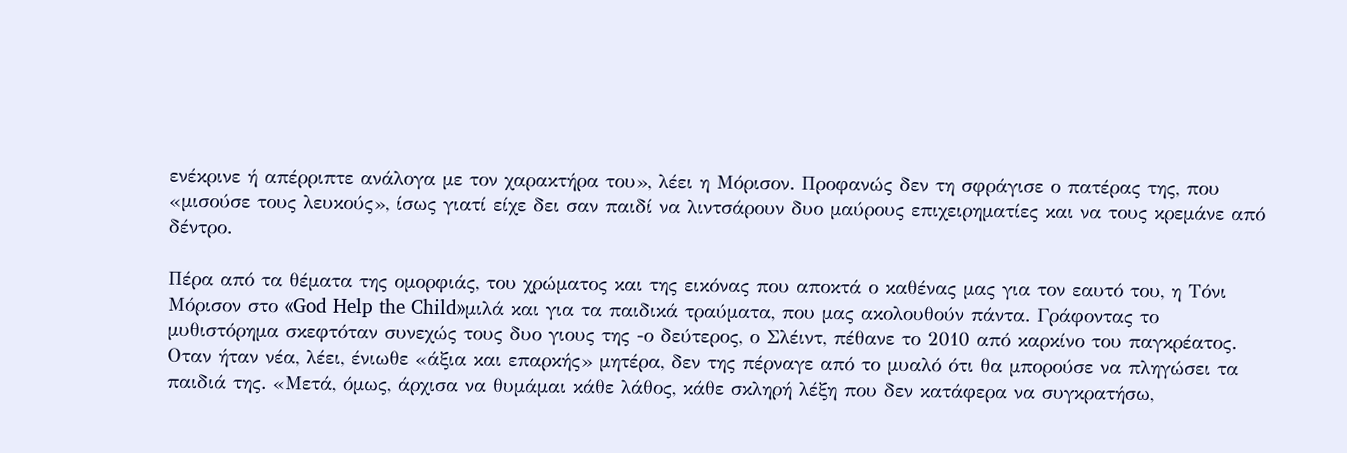ενέκρινε ή απέρριπτε ανάλογα με τον χαρακτήρα του», λέει η Μόρισον. Προφανώς δεν τη σφράγισε ο πατέρας της, που «μισούσε τους λευκούς», ίσως γιατί είχε δει σαν παιδί να λιντσάρουν δυο μαύρους επιχειρηματίες και να τους κρεμάνε από δέντρο.

Πέρα από τα θέματα της ομορφιάς, του χρώματος και της εικόνας που αποκτά ο καθένας μας για τον εαυτό του, η Τόνι Μόρισον στο «God Help the Child»μιλά και για τα παιδικά τραύματα, που μας ακολουθούν πάντα. Γράφοντας το μυθιστόρημα σκεφτόταν συνεχώς τους δυο γιους της -ο δεύτερος, ο Σλέιντ, πέθανε το 2010 από καρκίνο του παγκρέατος. Οταν ήταν νέα, λέει, ένιωθε «άξια και επαρκής» μητέρα, δεν της πέρναγε από το μυαλό ότι θα μπορούσε να πληγώσει τα παιδιά της. «Μετά, όμως, άρχισα να θυμάμαι κάθε λάθος, κάθε σκληρή λέξη που δεν κατάφερα να συγκρατήσω,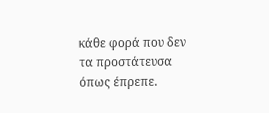κάθε φορά που δεν τα προστάτευσα όπως έπρεπε.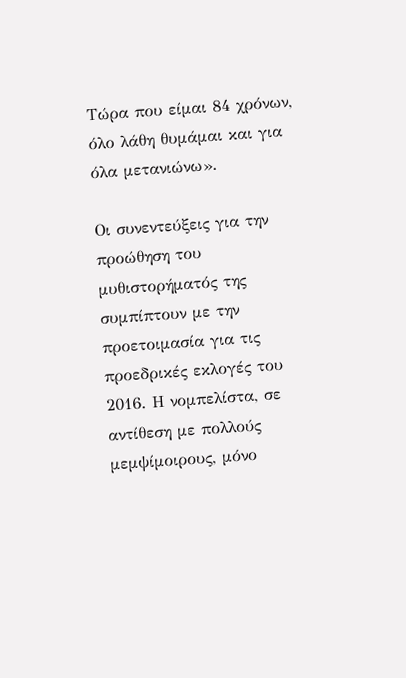Τώρα που είμαι 84 χρόνων, όλο λάθη θυμάμαι και για όλα μετανιώνω».

Οι συνεντεύξεις για την προώθηση του μυθιστορήματός της συμπίπτουν με την προετοιμασία για τις προεδρικές εκλογές του 2016. Η νομπελίστα, σε αντίθεση με πολλούς μεμψίμοιρους, μόνο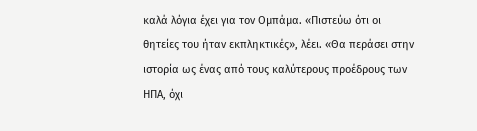καλά λόγια έχει για τον Ομπάμα. «Πιστεύω ότι οι θητείες του ήταν εκπληκτικές», λέει. «Θα περάσει στην ιστορία ως ένας από τους καλύτερους προέδρους των ΗΠΑ, όχι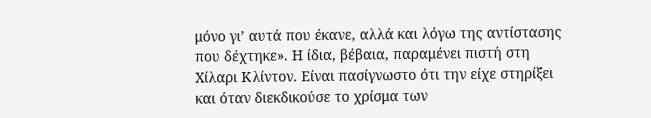μόνο γι’ αυτά που έκανε, αλλά και λόγω της αντίστασης που δέχτηκε». Η ίδια, βέβαια, παραμένει πιστή στη Χίλαρι Κλίντον. Είναι πασίγνωστο ότι την είχε στηρίξει και όταν διεκδικούσε το χρίσμα των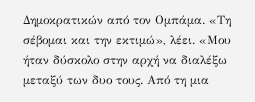Δημοκρατικών από τον Ομπάμα. «Τη σέβομαι και την εκτιμώ», λέει. «Μου ήταν δύσκολο στην αρχή να διαλέξω μεταξύ των δυο τους. Από τη μια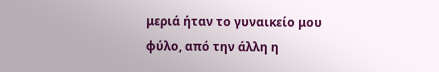μεριά ήταν το γυναικείο μου φύλο, από την άλλη η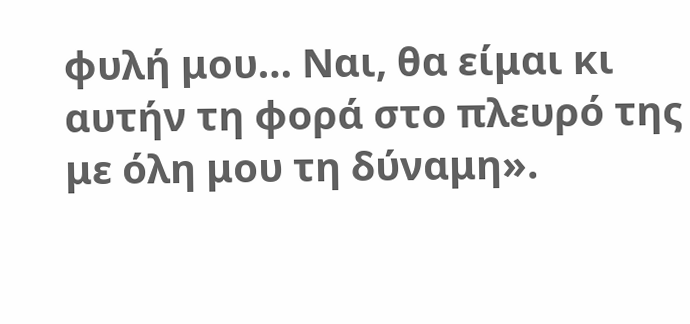φυλή μου… Ναι, θα είμαι κι αυτήν τη φορά στο πλευρό της με όλη μου τη δύναμη».